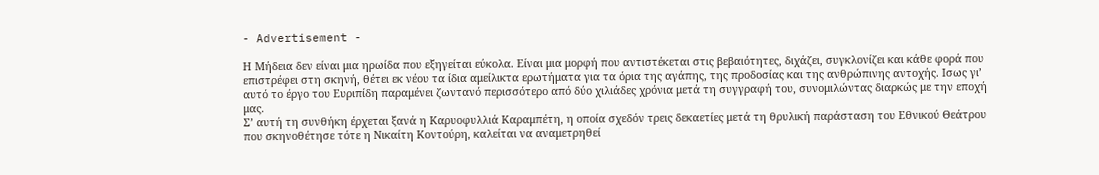- Advertisement -

Η Μήδεια δεν είναι μια ηρωίδα που εξηγείται εύκολα. Είναι μια μορφή που αντιστέκεται στις βεβαιότητες, διχάζει, συγκλονίζει και κάθε φορά που επιστρέφει στη σκηνή, θέτει εκ νέου τα ίδια αμείλικτα ερωτήματα για τα όρια της αγάπης, της προδοσίας και της ανθρώπινης αντοχής. Ισως γι’ αυτό το έργο του Ευριπίδη παραμένει ζωντανό περισσότερο από δύο χιλιάδες χρόνια μετά τη συγγραφή του, συνομιλώντας διαρκώς με την εποχή μας.
Σ’ αυτή τη συνθήκη έρχεται ξανά η Καρυοφυλλιά Καραμπέτη, η οποία σχεδόν τρεις δεκαετίες μετά τη θρυλική παράσταση του Εθνικού Θεάτρου που σκηνοθέτησε τότε η Νικαίτη Κοντούρη, καλείται να αναμετρηθεί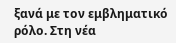ξανά με τον εμβληματικό ρόλο. Στη νέα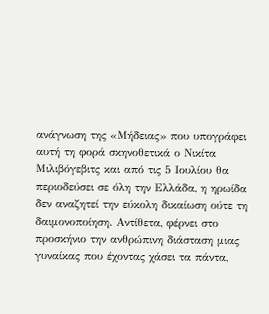ανάγνωση της «Μήδειας» που υπογράφει αυτή τη φορά σκηνοθετικά ο Νικίτα Μιλιβόγεβιτς και από τις 5 Ιουλίου θα περιοδεύσει σε όλη την Ελλάδα, η ηρωίδα δεν αναζητεί την εύκολη δικαίωση ούτε τη δαιμονοποίηση. Αντίθετα, φέρνει στο προσκήνιο την ανθρώπινη διάσταση μιας γυναίκας που έχοντας χάσει τα πάντα,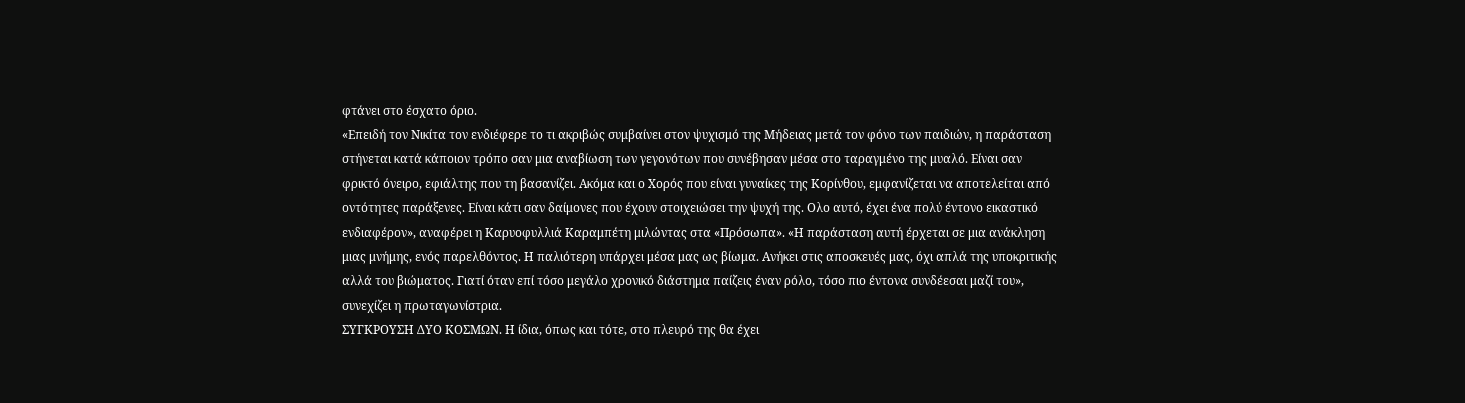φτάνει στο έσχατο όριο.
«Επειδή τον Νικίτα τον ενδιέφερε το τι ακριβώς συμβαίνει στον ψυχισμό της Μήδειας μετά τον φόνο των παιδιών, η παράσταση στήνεται κατά κάποιον τρόπο σαν μια αναβίωση των γεγονότων που συνέβησαν μέσα στο ταραγμένο της μυαλό. Είναι σαν φρικτό όνειρο, εφιάλτης που τη βασανίζει. Ακόμα και ο Χορός που είναι γυναίκες της Κορίνθου, εμφανίζεται να αποτελείται από οντότητες παράξενες. Είναι κάτι σαν δαίμονες που έχουν στοιχειώσει την ψυχή της. Ολο αυτό, έχει ένα πολύ έντονο εικαστικό ενδιαφέρον», αναφέρει η Καρυοφυλλιά Καραμπέτη μιλώντας στα «Πρόσωπα». «Η παράσταση αυτή έρχεται σε μια ανάκληση μιας μνήμης, ενός παρελθόντος. Η παλιότερη υπάρχει μέσα μας ως βίωμα. Ανήκει στις αποσκευές μας, όχι απλά της υποκριτικής αλλά του βιώματος. Γιατί όταν επί τόσο μεγάλο χρονικό διάστημα παίζεις έναν ρόλο, τόσο πιο έντονα συνδέεσαι μαζί του», συνεχίζει η πρωταγωνίστρια.
ΣΥΓΚΡΟΥΣΗ ΔΥΟ ΚΟΣΜΩΝ. Η ίδια, όπως και τότε, στο πλευρό της θα έχει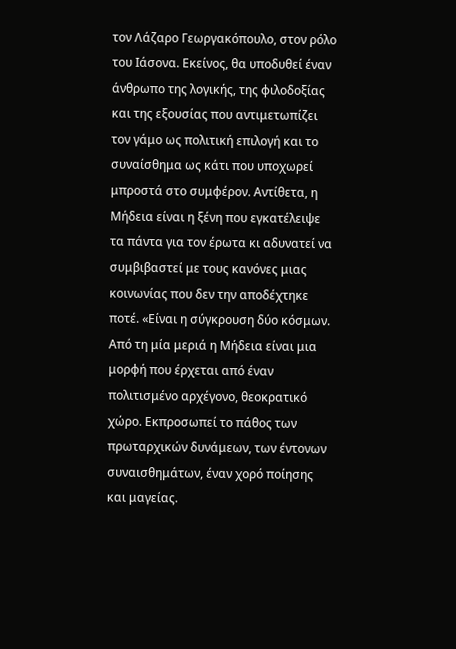τον Λάζαρο Γεωργακόπουλο, στον ρόλο του Ιάσονα. Εκείνος, θα υποδυθεί έναν άνθρωπο της λογικής, της φιλοδοξίας και της εξουσίας που αντιμετωπίζει τον γάμο ως πολιτική επιλογή και το συναίσθημα ως κάτι που υποχωρεί μπροστά στο συμφέρον. Αντίθετα, η Μήδεια είναι η ξένη που εγκατέλειψε τα πάντα για τον έρωτα κι αδυνατεί να συμβιβαστεί με τους κανόνες μιας κοινωνίας που δεν την αποδέχτηκε ποτέ. «Είναι η σύγκρουση δύο κόσμων. Από τη μία μεριά η Μήδεια είναι μια μορφή που έρχεται από έναν πολιτισμένο αρχέγονο, θεοκρατικό χώρο. Εκπροσωπεί το πάθος των πρωταρχικών δυνάμεων, των έντονων συναισθημάτων, έναν χορό ποίησης και μαγείας.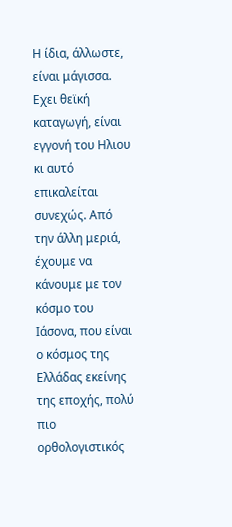Η ίδια, άλλωστε, είναι μάγισσα. Εχει θεϊκή καταγωγή, είναι εγγονή του Ηλιου κι αυτό επικαλείται συνεχώς. Από την άλλη μεριά, έχουμε να κάνουμε με τον κόσμο του Ιάσονα, που είναι ο κόσμος της Ελλάδας εκείνης της εποχής, πολύ πιο ορθολογιστικός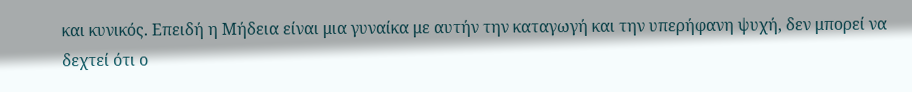και κυνικός. Επειδή η Μήδεια είναι μια γυναίκα με αυτήν την καταγωγή και την υπερήφανη ψυχή, δεν μπορεί να δεχτεί ότι ο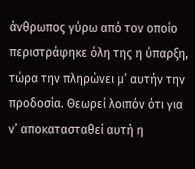άνθρωπος γύρω από τον οποίο περιστράφηκε όλη της η ύπαρξη, τώρα την πληρώνει μ’ αυτήν την προδοσία. Θεωρεί λοιπόν ότι για ν’ αποκατασταθεί αυτή η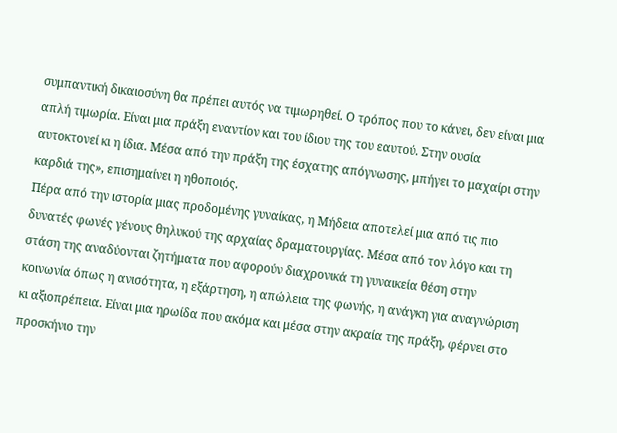συμπαντική δικαιοσύνη θα πρέπει αυτός να τιμωρηθεί. Ο τρόπος που το κάνει, δεν είναι μια απλή τιμωρία. Είναι μια πράξη εναντίον και του ίδιου της του εαυτού. Στην ουσία αυτοκτονεί κι η ίδια. Μέσα από την πράξη της έσχατης απόγνωσης, μπήγει το μαχαίρι στην καρδιά της», επισημαίνει η ηθοποιός.
Πέρα από την ιστορία μιας προδομένης γυναίκας, η Μήδεια αποτελεί μια από τις πιο δυνατές φωνές γένους θηλυκού της αρχαίας δραματουργίας. Μέσα από τον λόγο και τη στάση της αναδύονται ζητήματα που αφορούν διαχρονικά τη γυναικεία θέση στην κοινωνία όπως η ανισότητα, η εξάρτηση, η απώλεια της φωνής, η ανάγκη για αναγνώριση κι αξιοπρέπεια. Είναι μια ηρωίδα που ακόμα και μέσα στην ακραία της πράξη, φέρνει στο προσκήνιο την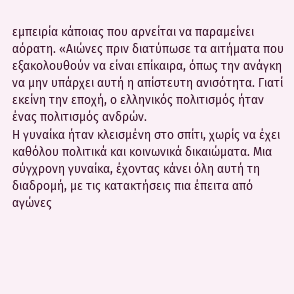εμπειρία κάποιας που αρνείται να παραμείνει αόρατη. «Αιώνες πριν διατύπωσε τα αιτήματα που εξακολουθούν να είναι επίκαιρα, όπως την ανάγκη να μην υπάρχει αυτή η απίστευτη ανισότητα. Γιατί εκείνη την εποχή, ο ελληνικός πολιτισμός ήταν ένας πολιτισμός ανδρών.
Η γυναίκα ήταν κλεισμένη στο σπίτι, χωρίς να έχει καθόλου πολιτικά και κοινωνικά δικαιώματα. Μια σύγχρονη γυναίκα, έχοντας κάνει όλη αυτή τη διαδρομή, με τις κατακτήσεις πια έπειτα από αγώνες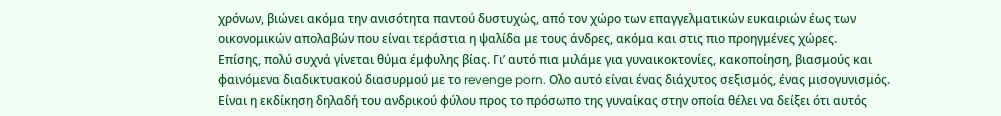χρόνων, βιώνει ακόμα την ανισότητα παντού δυστυχώς, από τον χώρο των επαγγελματικών ευκαιριών έως των οικονομικών απολαβών που είναι τεράστια η ψαλίδα με τους άνδρες, ακόμα και στις πιο προηγμένες χώρες.
Επίσης, πολύ συχνά γίνεται θύμα έμφυλης βίας. Γι’ αυτό πια μιλάμε για γυναικοκτονίες, κακοποίηση, βιασμούς και φαινόμενα διαδικτυακού διασυρμού με το revenge porn. Ολο αυτό είναι ένας διάχυτος σεξισμός, ένας μισογυνισμός. Είναι η εκδίκηση δηλαδή του ανδρικού φύλου προς το πρόσωπο της γυναίκας στην οποία θέλει να δείξει ότι αυτός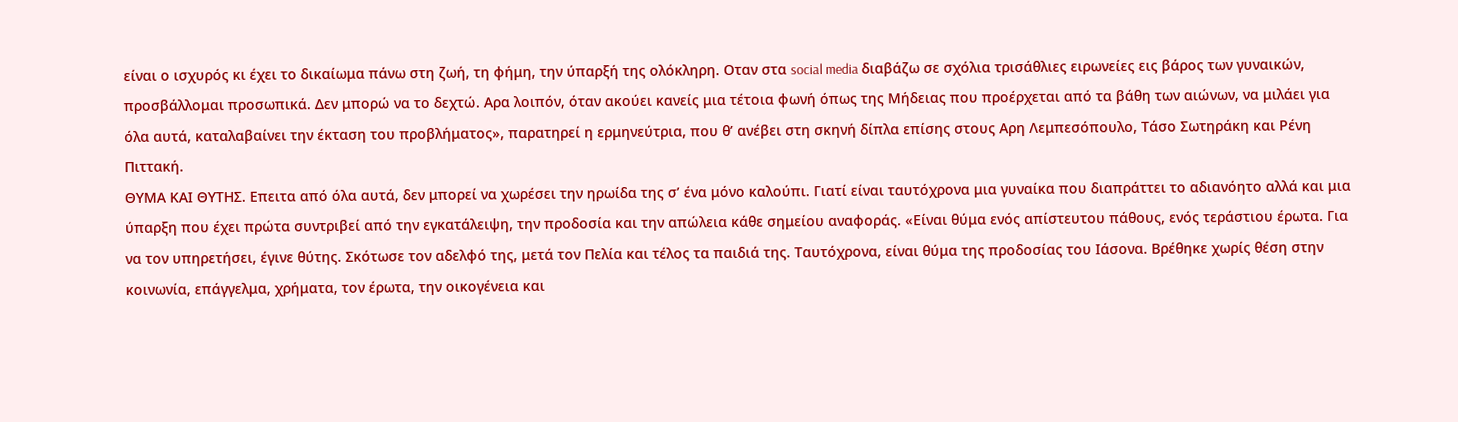είναι ο ισχυρός κι έχει το δικαίωμα πάνω στη ζωή, τη φήμη, την ύπαρξή της ολόκληρη. Οταν στα social media διαβάζω σε σχόλια τρισάθλιες ειρωνείες εις βάρος των γυναικών, προσβάλλομαι προσωπικά. Δεν μπορώ να το δεχτώ. Αρα λοιπόν, όταν ακούει κανείς μια τέτοια φωνή όπως της Μήδειας που προέρχεται από τα βάθη των αιώνων, να μιλάει για όλα αυτά, καταλαβαίνει την έκταση του προβλήματος», παρατηρεί η ερμηνεύτρια, που θ’ ανέβει στη σκηνή δίπλα επίσης στους Αρη Λεμπεσόπουλο, Τάσο Σωτηράκη και Ρένη Πιττακή.
ΘΥΜΑ ΚΑΙ ΘΥΤΗΣ. Επειτα από όλα αυτά, δεν μπορεί να χωρέσει την ηρωίδα της σ’ ένα μόνο καλούπι. Γιατί είναι ταυτόχρονα μια γυναίκα που διαπράττει το αδιανόητο αλλά και μια ύπαρξη που έχει πρώτα συντριβεί από την εγκατάλειψη, την προδοσία και την απώλεια κάθε σημείου αναφοράς. «Είναι θύμα ενός απίστευτου πάθους, ενός τεράστιου έρωτα. Για να τον υπηρετήσει, έγινε θύτης. Σκότωσε τον αδελφό της, μετά τον Πελία και τέλος τα παιδιά της. Ταυτόχρονα, είναι θύμα της προδοσίας του Ιάσονα. Βρέθηκε χωρίς θέση στην κοινωνία, επάγγελμα, χρήματα, τον έρωτα, την οικογένεια και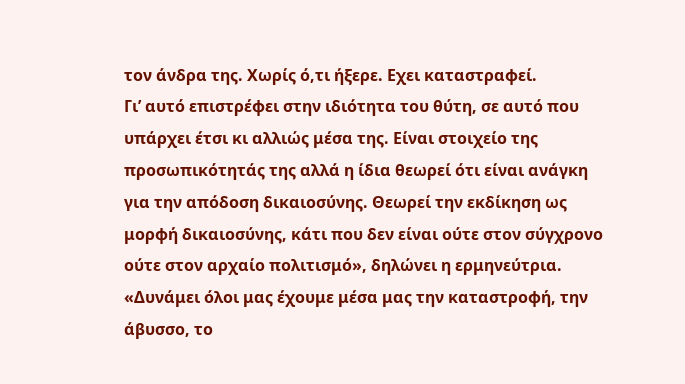τον άνδρα της. Χωρίς ό,τι ήξερε. Εχει καταστραφεί.
Γι’ αυτό επιστρέφει στην ιδιότητα του θύτη, σε αυτό που υπάρχει έτσι κι αλλιώς μέσα της. Είναι στοιχείο της προσωπικότητάς της αλλά η ίδια θεωρεί ότι είναι ανάγκη για την απόδοση δικαιοσύνης. Θεωρεί την εκδίκηση ως μορφή δικαιοσύνης, κάτι που δεν είναι ούτε στον σύγχρονο ούτε στον αρχαίο πολιτισμό», δηλώνει η ερμηνεύτρια. «Δυνάμει όλοι μας έχουμε μέσα μας την καταστροφή, την άβυσσο, το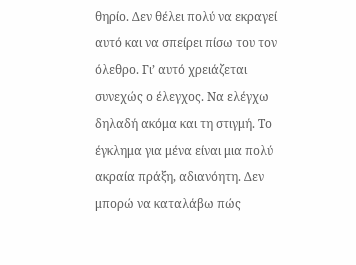θηρίο. Δεν θέλει πολύ να εκραγεί αυτό και να σπείρει πίσω του τον όλεθρο. Γι’ αυτό χρειάζεται συνεχώς ο έλεγχος. Να ελέγχω δηλαδή ακόμα και τη στιγμή. Το έγκλημα για μένα είναι μια πολύ ακραία πράξη, αδιανόητη. Δεν μπορώ να καταλάβω πώς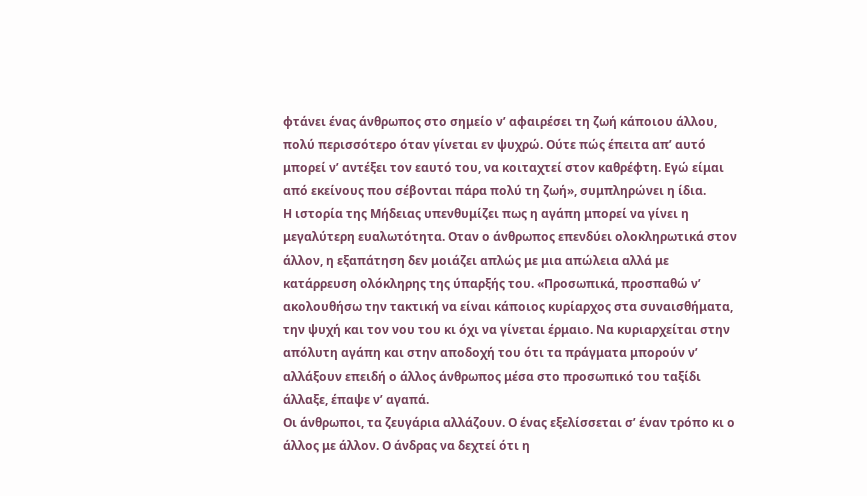φτάνει ένας άνθρωπος στο σημείο ν’ αφαιρέσει τη ζωή κάποιου άλλου, πολύ περισσότερο όταν γίνεται εν ψυχρώ. Ούτε πώς έπειτα απ’ αυτό μπορεί ν’ αντέξει τον εαυτό του, να κοιταχτεί στον καθρέφτη. Εγώ είμαι από εκείνους που σέβονται πάρα πολύ τη ζωή», συμπληρώνει η ίδια.
Η ιστορία της Μήδειας υπενθυμίζει πως η αγάπη μπορεί να γίνει η μεγαλύτερη ευαλωτότητα. Οταν ο άνθρωπος επενδύει ολοκληρωτικά στον άλλον, η εξαπάτηση δεν μοιάζει απλώς με μια απώλεια αλλά με κατάρρευση ολόκληρης της ύπαρξής του. «Προσωπικά, προσπαθώ ν’ ακολουθήσω την τακτική να είναι κάποιος κυρίαρχος στα συναισθήματα, την ψυχή και τον νου του κι όχι να γίνεται έρμαιο. Να κυριαρχείται στην απόλυτη αγάπη και στην αποδοχή του ότι τα πράγματα μπορούν ν’ αλλάξουν επειδή ο άλλος άνθρωπος μέσα στο προσωπικό του ταξίδι άλλαξε, έπαψε ν’ αγαπά.
Οι άνθρωποι, τα ζευγάρια αλλάζουν. Ο ένας εξελίσσεται σ’ έναν τρόπο κι ο άλλος με άλλον. Ο άνδρας να δεχτεί ότι η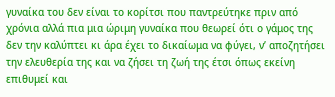γυναίκα του δεν είναι το κορίτσι που παντρεύτηκε πριν από χρόνια αλλά πια μια ώριμη γυναίκα που θεωρεί ότι ο γάμος της δεν την καλύπτει κι άρα έχει το δικαίωμα να φύγει, ν’ αποζητήσει την ελευθερία της και να ζήσει τη ζωή της έτσι όπως εκείνη επιθυμεί και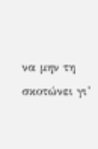να μην τη σκοτώνει γι’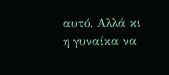αυτό. Αλλά κι η γυναίκα να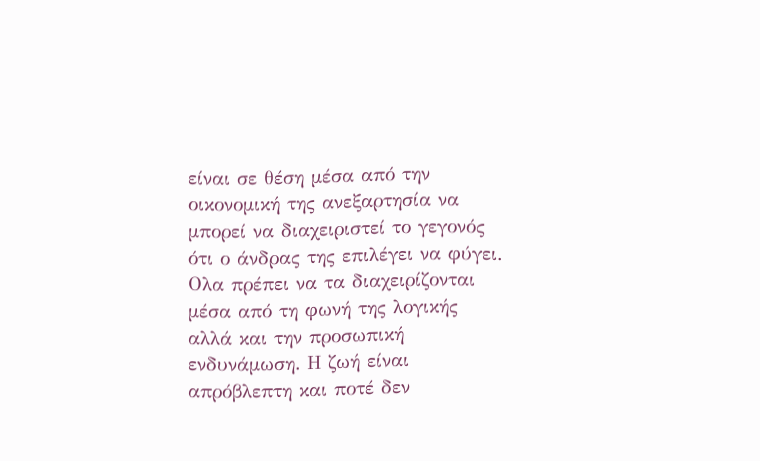είναι σε θέση μέσα από την οικονομική της ανεξαρτησία να μπορεί να διαχειριστεί το γεγονός ότι ο άνδρας της επιλέγει να φύγει.
Ολα πρέπει να τα διαχειρίζονται μέσα από τη φωνή της λογικής αλλά και την προσωπική ενδυνάμωση. Η ζωή είναι απρόβλεπτη και ποτέ δεν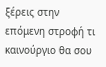ξέρεις στην επόμενη στροφή τι καινούργιο θα σου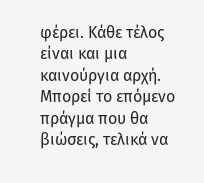φέρει. Κάθε τέλος είναι και μια καινούργια αρχή. Μπορεί το επόμενο πράγμα που θα βιώσεις, τελικά να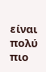είναι πολύ πιο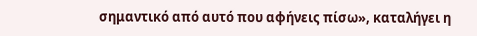σημαντικό από αυτό που αφήνεις πίσω», καταλήγει η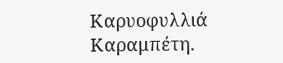Καρυοφυλλιά Καραμπέτη.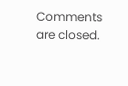Comments are closed.